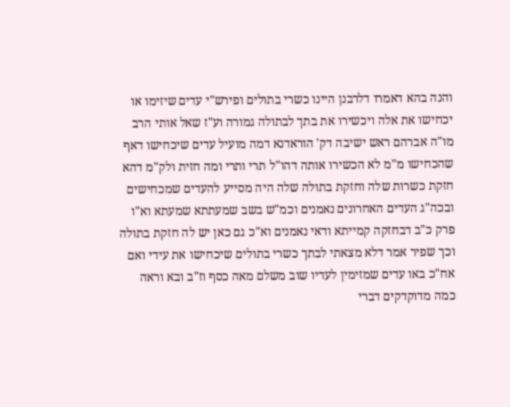והנה בהא דאמרו דלרבנן היינו כשרי בתולים ופירש"י עדים שיזימו או יכחישו את אלה ויכשירו את בתך לבתולה גמורה וע"ז שאל אותי הרב מו"ה אברהם ראש ישיבה דק' הוראדנא דמה מועיל עדים שיכחישו דאף שהכחישו מ"מ לא הכשירו אותה דהו"ל תרי ותרי ומה חזית ולק"מ דהא חזקת כשרות שלה וחזקת בתולה שלה היה מסייע להעדים שמכחישים ובכה"ג העדים האחרונים נאמנים וכמ"ש בשב שמעתתא שמעתא וא"ו פרק כ"ב דבחזקה קמייתא ודאי נאמנים וא"כ גם כאן יש לה חזקת בתולה וכך שפיר אמר דלא מצאתי לבתך כשרי בתולים שיכחישו את עידי ואם אח"כ באו עדים שמזימין לעדיו שוב משלם מאה כסף וז"ב ובא וראה כמה מדוקדקים דברי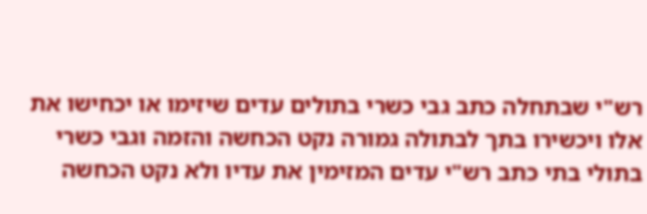רש"י שבתחלה כתב גבי כשרי בתולים עדים שיזימו או יכחישו את אלו ויכשירו בתך לבתולה גמורה נקט הכחשה והזמה וגבי כשרי בתולי בתי כתב רש"י עדים המזימין את עדיו ולא נקט הכחשה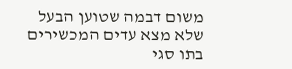משום דבמה שטוען הבעל שלא מצא עדים המכשירים בתו סגי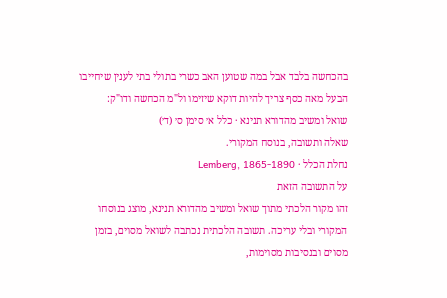בהכחשה בלבד אבל במה שטוען האב כשרי בתולי בתי לענין שיחייבו הבעל מאה כסף צריך להיות דוקא שיזימו ול"מ הכחשה ודו"ק:
שואל ומשיב מהדורא תנינא · כלל א׳ סימן ס׳ (ד׳)
שאלה ותשובה, בנוסח המקורי.
נחלת הכלל · Lemberg, 1865-1890
על התשובה הזאת
זהו מקור הלכתי מתוך שואל ומשיב מהדורא תנינא, מוצג בנוסחו המקורי ובלי עריכה. תשובה הלכתית נכתבה לשואל מסוים, בזמן מסוים ובנסיבות מסוימות,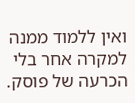ואין ללמוד ממנה למקרה אחר בלי הכרעה של פוסק.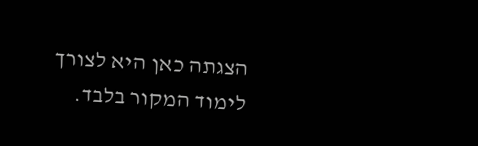הצגתה כאן היא לצורך לימוד המקור בלבד.